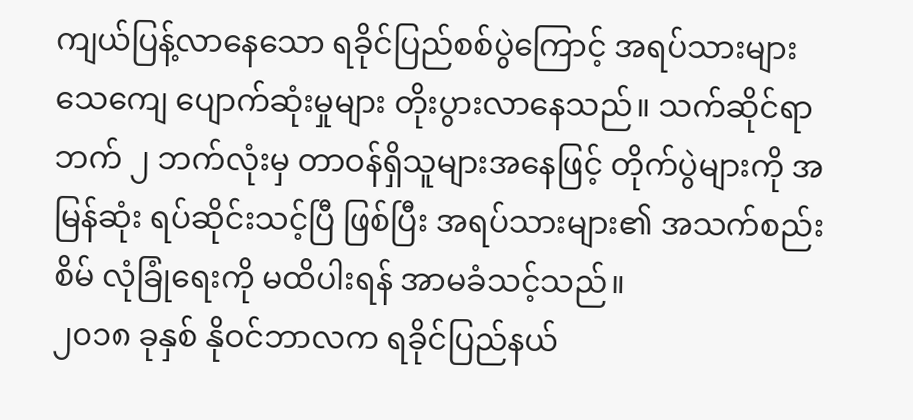ကျယ်ပြန့်လာနေသော ရခိုင်ပြည်စစ်ပွဲကြောင့် အရပ်သားများ သေကျေ ပျောက်ဆုံးမှုများ တိုးပွားလာနေသည်။ သက်ဆိုင်ရာ ဘက် ၂ ဘက်လုံးမှ တာဝန်ရှိသူများအနေဖြင့် တိုက်ပွဲများကို အမြန်ဆုံး ရပ်ဆိုင်းသင့်ပြီ ဖြစ်ပြီး အရပ်သားများ၏ အသက်စည်းစိမ် လုံခြုံရေးကို မထိပါးရန် အာမခံသင့်သည်။
၂၀၁၈ ခုနှစ် နိုဝင်ဘာလက ရခိုင်ပြည်နယ်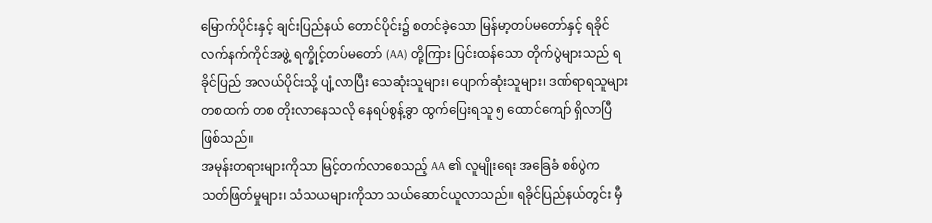မြောက်ပိုင်းနှင့် ချင်းပြည်နယ် တောင်ပိုင်း၌ စတင်ခဲ့သော မြန်မာ့တပ်မတော်နှင့် ရခိုင် လက်နက်ကိုင်အဖွဲ့ ရက္ခိုင့်တပ်မတော် (AA) တို့ကြား ပြင်းထန်သော တိုက်ပွဲများသည် ရခိုင်ပြည် အလယ်ပိုင်းသို့ ပျံ့လာပြီး သေဆုံးသူများ၊ ပျောက်ဆုံးသူများ၊ ဒဏ်ရာရသူများ တစထက် တစ တိုးလာနေသလို နေရပ်စွန့်ခွာ ထွက်ပြေးရသူ ၅ ထောင်ကျော် ရှိလာပြီဖြစ်သည်။
အမုန်းတရားများကိုသာ မြင့်တက်လာစေသည့် AA ၏ လူမျိုးရေး အခြေခံ စစ်ပွဲက သတ်ဖြတ်မှုများ၊ သံသယများကိုသာ သယ်ဆောင်ယူလာသည်။ ရခိုင်ပြည်နယ်တွင်း မှီ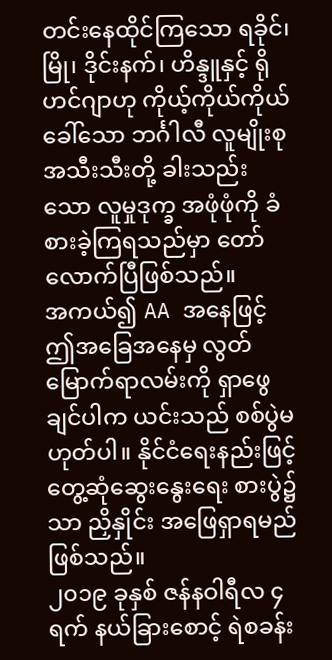တင်းနေထိုင်ကြသော ရခိုင်၊ မြို၊ ဒိုင်းနက်၊ ဟိန္ဒူနှင့် ရိုဟင်ဂျာဟု ကိုယ့်ကိုယ်ကိုယ်ခေါ်သော ဘင်္ဂါလီ လူမျိုးစုအသီးသီးတို့ ခါးသည်းသော လူမှုဒုက္ခ အဖုံဖုံကို ခံစားခဲ့ကြရသည်မှာ တော်လောက်ပြီဖြစ်သည်။
အကယ်၍ AA အနေဖြင့် ဤအခြေအနေမှ လွတ်မြောက်ရာလမ်းကို ရှာဖွေချင်ပါက ယင်းသည် စစ်ပွဲမဟုတ်ပါ။ နိုင်ငံရေးနည်းဖြင့် တွေ့ဆုံဆွေးနွေးရေး စားပွဲ၌သာ ညှိနှိုင်း အဖြေရှာရမည် ဖြစ်သည်။
၂၀၁၉ ခုနှစ် ဇန်နဝါရီလ ၄ ရက် နယ်ခြားစောင့် ရဲစခန်း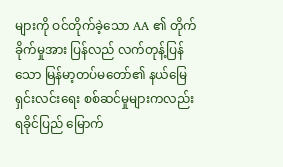များကို ဝင်တိုက်ခဲ့သော AA ၏ တိုက်ခိုက်မှုအား ပြန်လည် လက်တုန့်ပြန်သော မြန်မာ့တပ်မတော်၏ နယ်မြေရှင်းလင်းရေး စစ်ဆင်မှုများကလည်း ရခိုင်ပြည် မြောက်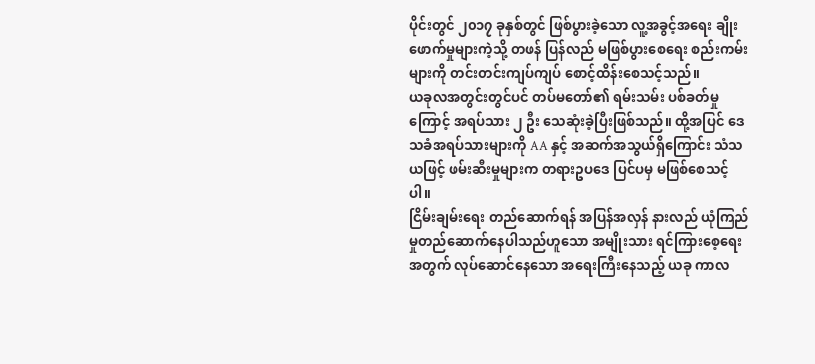ပိုင်းတွင် ၂၀၁၇ ခုနှစ်တွင် ဖြစ်ပွားခဲ့သော လူ့အခွင့်အရေး ချိုးဖောက်မှုများကဲ့သို့ တဖန် ပြန်လည် မဖြစ်ပွားစေရေး စည်းကမ်းများကို တင်းတင်းကျပ်ကျပ် စောင့်ထိန်းစေသင့်သည်။
ယခုလအတွင်းတွင်ပင် တပ်မတော်၏ ရမ်းသမ်း ပစ်ခတ်မှုကြောင့် အရပ်သား ၂ ဦး သေဆုံးခဲ့ပြီးဖြစ်သည်။ ထို့အပြင် ဒေသခံအရပ်သားများကို AA နှင့် အဆက်အသွယ်ရှိကြောင်း သံသယဖြင့် ဖမ်းဆီးမှုများက တရားဥပဒေ ပြင်ပမှ မဖြစ်စေသင့်ပါ။
ငြိမ်းချမ်းရေး တည်ဆောက်ရန် အပြန်အလှန် နားလည် ယုံကြည်မှုတည်ဆောက်နေပါသည်ဟူသော အမျိုးသား ရင်ကြားစေ့ရေးအတွက် လုပ်ဆောင်နေသော အရေးကြီးနေသည့် ယခု ကာလ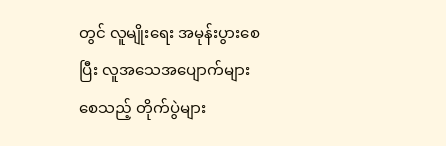တွင် လူမျိုးရေး အမုန်းပွားစေပြီး လူအသေအပျောက်များစေသည့် တိုက်ပွဲများ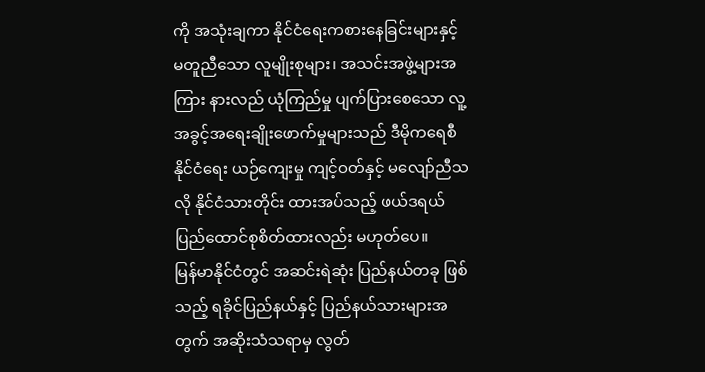ကို အသုံးချကာ နိုင်ငံရေးကစားနေခြင်းများနှင့် မတူညီသော လူမျိုးစုများ၊ အသင်းအဖွဲ့များအကြား နားလည် ယုံကြည်မှု ပျက်ပြားစေသော လူ့အခွင့်အရေးချိုးဖောက်မှုများသည် ဒီမိုကရေစီ နိုင်ငံရေး ယဉ်ကျေးမှု ကျင့်ဝတ်နှင့် မလျော်ညီသလို နိုင်ငံသားတိုင်း ထားအပ်သည့် ဖယ်ဒရယ် ပြည်ထောင်စုစိတ်ထားလည်း မဟုတ်ပေ။
မြန်မာနိုင်ငံတွင် အဆင်းရဲဆုံး ပြည်နယ်တခု ဖြစ်သည့် ရခိုင်ပြည်နယ်နှင့် ပြည်နယ်သားများအတွက် အဆိုးသံသရာမှ လွတ်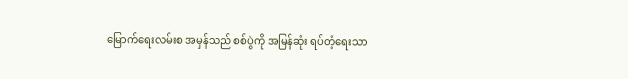မြောက်ရေးလမ်းစ အမှန်သည် စစ်ပွဲကို အမြန်ဆုံး ရပ်တံ့ရေးသာ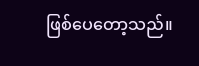ဖြစ်ပေတော့သည်။